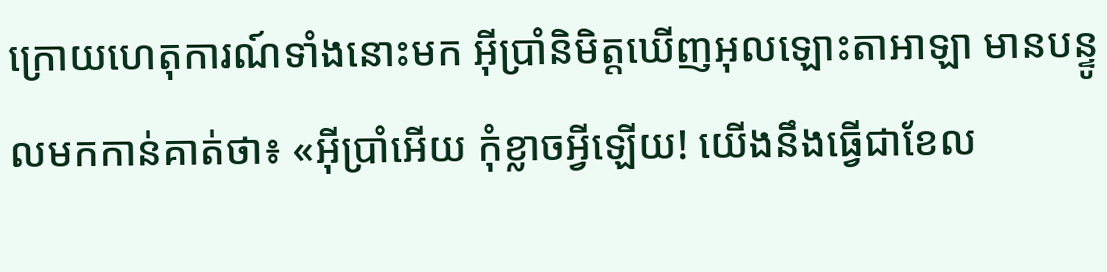ក្រោយហេតុការណ៍ទាំងនោះមក អ៊ីប្រាំនិមិត្តឃើញអុលឡោះតាអាឡា មានបន្ទូលមកកាន់គាត់ថា៖ «អ៊ីប្រាំអើយ កុំខ្លាចអ្វីឡើយ! យើងនឹងធ្វើជាខែល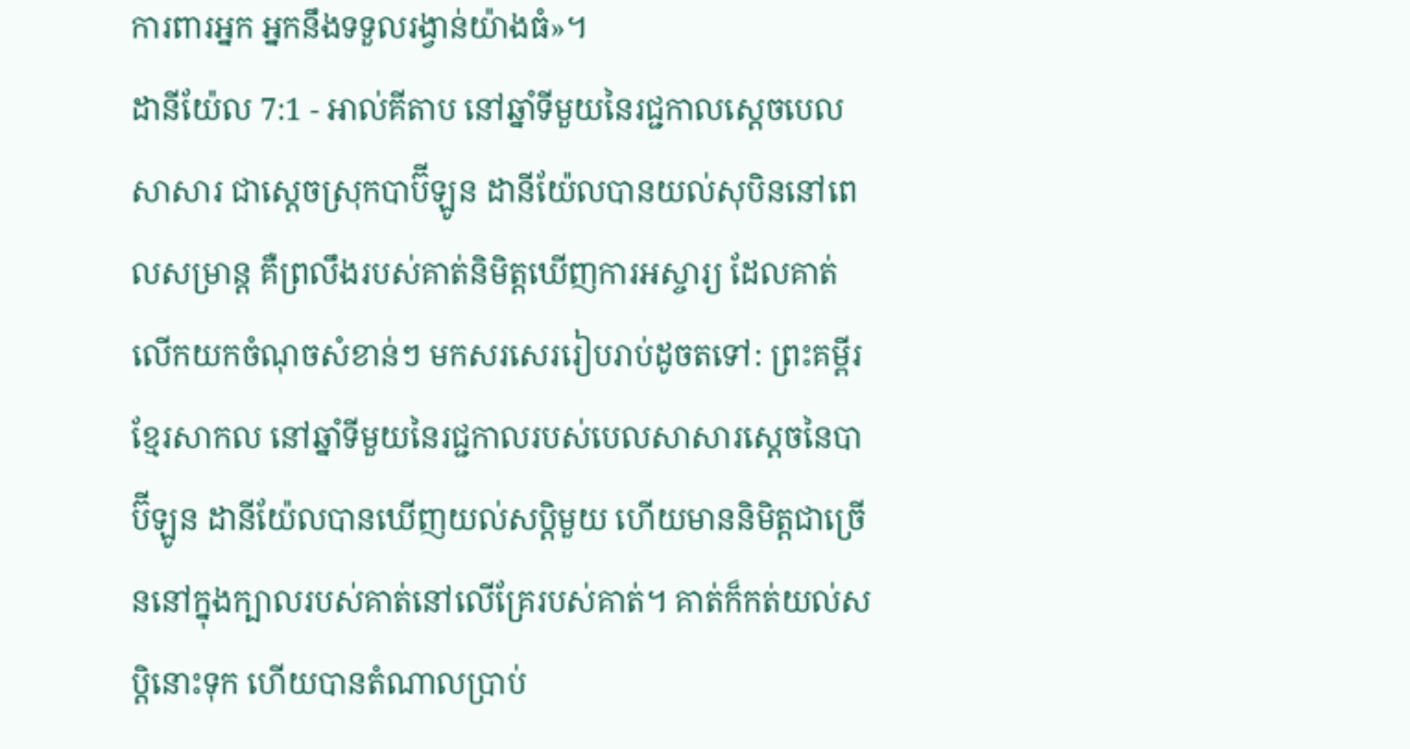ការពារអ្នក អ្នកនឹងទទួលរង្វាន់យ៉ាងធំ»។
ដានីយ៉ែល 7:1 - អាល់គីតាប នៅឆ្នាំទីមួយនៃរជ្ជកាលស្តេចបេលសាសារ ជាស្ដេចស្រុកបាប៊ីឡូន ដានីយ៉ែលបានយល់សុបិននៅពេលសម្រាន្ដ គឺព្រលឹងរបស់គាត់និមិត្តឃើញការអស្ចារ្យ ដែលគាត់លើកយកចំណុចសំខាន់ៗ មកសរសេររៀបរាប់ដូចតទៅ: ព្រះគម្ពីរខ្មែរសាកល នៅឆ្នាំទីមួយនៃរជ្ជកាលរបស់បេលសាសារស្ដេចនៃបាប៊ីឡូន ដានីយ៉ែលបានឃើញយល់សប្តិមួយ ហើយមាននិមិត្តជាច្រើននៅក្នុងក្បាលរបស់គាត់នៅលើគ្រែរបស់គាត់។ គាត់ក៏កត់យល់សប្តិនោះទុក ហើយបានតំណាលប្រាប់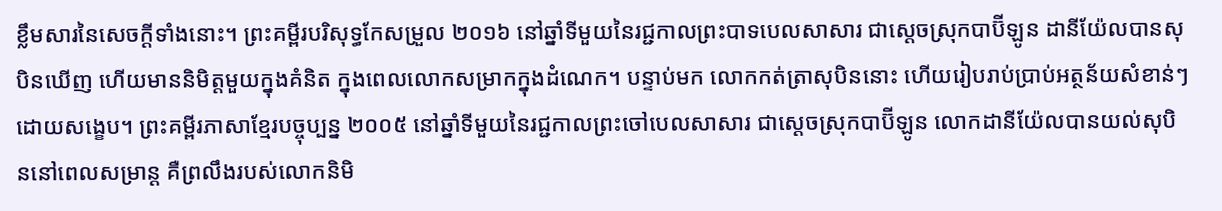ខ្លឹមសារនៃសេចក្ដីទាំងនោះ។ ព្រះគម្ពីរបរិសុទ្ធកែសម្រួល ២០១៦ នៅឆ្នាំទីមួយនៃរជ្ជកាលព្រះបាទបេលសាសារ ជាស្តេចស្រុកបាប៊ីឡូន ដានីយ៉ែលបានសុបិនឃើញ ហើយមាននិមិត្តមួយក្នុងគំនិត ក្នុងពេលលោកសម្រាកក្នុងដំណេក។ បន្ទាប់មក លោកកត់ត្រាសុបិននោះ ហើយរៀបរាប់ប្រាប់អត្ថន័យសំខាន់ៗដោយសង្ខេប។ ព្រះគម្ពីរភាសាខ្មែរបច្ចុប្បន្ន ២០០៥ នៅឆ្នាំទីមួយនៃរជ្ជកាលព្រះចៅបេលសាសារ ជាស្ដេចស្រុកបាប៊ីឡូន លោកដានីយ៉ែលបានយល់សុបិននៅពេលសម្រាន្ដ គឺព្រលឹងរបស់លោកនិមិ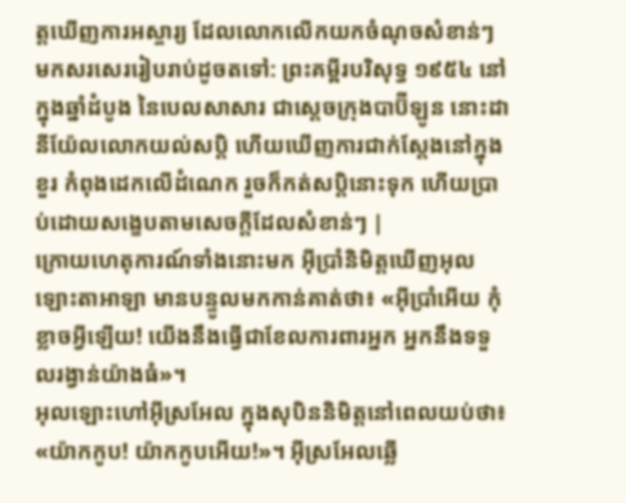ត្តឃើញការអស្ចារ្យ ដែលលោកលើកយកចំណុចសំខាន់ៗ មកសរសេររៀបរាប់ដូចតទៅ: ព្រះគម្ពីរបរិសុទ្ធ ១៩៥៤ នៅក្នុងឆ្នាំដំបូង នៃបេលសាសារ ជាស្តេចក្រុងបាប៊ីឡូន នោះដានីយ៉ែលលោកយល់សប្តិ ហើយឃើញការជាក់ស្តែងនៅក្នុងខួរ កំពុងដេកលើដំណេក រួចក៏កត់សប្តិនោះទុក ហើយប្រាប់ដោយសង្ខេបតាមសេចក្ដីដែលសំខាន់ៗ |
ក្រោយហេតុការណ៍ទាំងនោះមក អ៊ីប្រាំនិមិត្តឃើញអុលឡោះតាអាឡា មានបន្ទូលមកកាន់គាត់ថា៖ «អ៊ីប្រាំអើយ កុំខ្លាចអ្វីឡើយ! យើងនឹងធ្វើជាខែលការពារអ្នក អ្នកនឹងទទួលរង្វាន់យ៉ាងធំ»។
អុលឡោះហៅអ៊ីស្រអែល ក្នុងសុបិននិមិត្តនៅពេលយប់ថា៖ «យ៉ាកកូប! យ៉ាកកូបអើយ!»។ អ៊ីស្រអែលឆ្លើ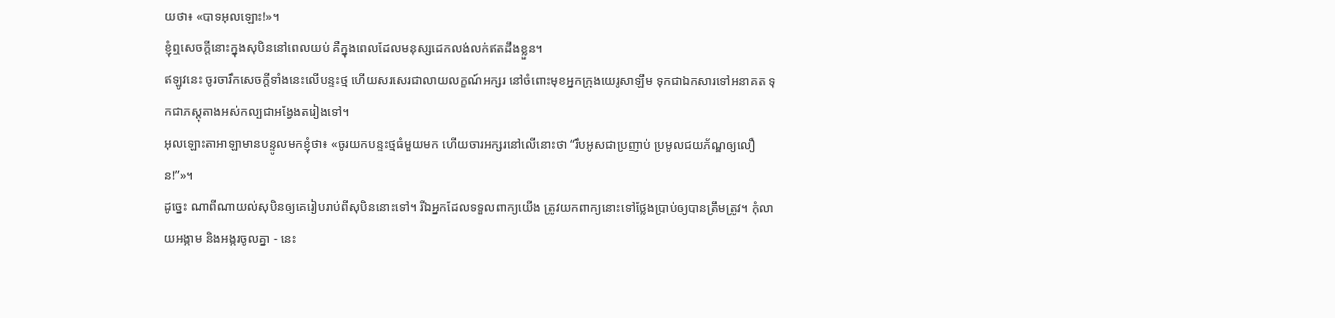យថា៖ «បាទអុលឡោះ!»។
ខ្ញុំឮសេចក្ដីនោះក្នុងសុបិននៅពេលយប់ គឺក្នុងពេលដែលមនុស្សដេកលង់លក់ឥតដឹងខ្លួន។
ឥឡូវនេះ ចូរចារឹកសេចក្ដីទាំងនេះលើបន្ទះថ្ម ហើយសរសេរជាលាយលក្ខណ៍អក្សរ នៅចំពោះមុខអ្នកក្រុងយេរូសាឡឹម ទុកជាឯកសារទៅអនាគត ទុកជាភស្ដុតាងអស់កល្បជាអង្វែងតរៀងទៅ។
អុលឡោះតាអាឡាមានបន្ទូលមកខ្ញុំថា៖ «ចូរយកបន្ទះថ្មធំមួយមក ហើយចារអក្សរនៅលើនោះថា “រឹបអូសជាប្រញាប់ ប្រមូលជយភ័ណ្ឌឲ្យលឿន!”»។
ដូច្នេះ ណាពីណាយល់សុបិនឲ្យគេរៀបរាប់ពីសុបិននោះទៅ។ រីឯអ្នកដែលទទួលពាក្យយើង ត្រូវយកពាក្យនោះទៅថ្លែងប្រាប់ឲ្យបានត្រឹមត្រូវ។ កុំលាយអង្កាម និងអង្ករចូលគ្នា - នេះ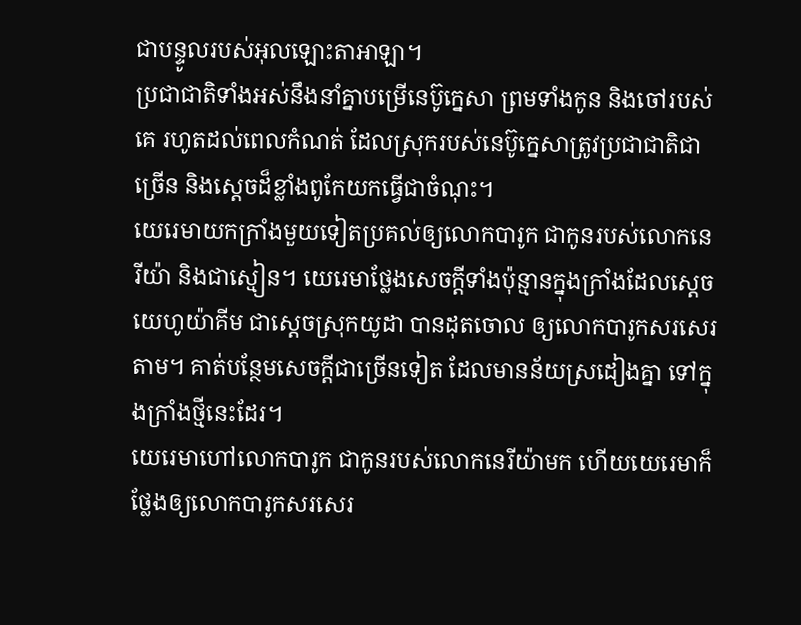ជាបន្ទូលរបស់អុលឡោះតាអាឡា។
ប្រជាជាតិទាំងអស់នឹងនាំគ្នាបម្រើនេប៊ូក្នេសា ព្រមទាំងកូន និងចៅរបស់គេ រហូតដល់ពេលកំណត់ ដែលស្រុករបស់នេប៊ូក្នេសាត្រូវប្រជាជាតិជាច្រើន និងស្ដេចដ៏ខ្លាំងពូកែយកធ្វើជាចំណុះ។
យេរេមាយកក្រាំងមួយទៀតប្រគល់ឲ្យលោកបារូក ជាកូនរបស់លោកនេរីយ៉ា និងជាស្មៀន។ យេរេមាថ្លែងសេចក្ដីទាំងប៉ុន្មានក្នុងក្រាំងដែលស្តេចយេហូយ៉ាគីម ជាស្ដេចស្រុកយូដា បានដុតចោល ឲ្យលោកបារូកសរសេរតាម។ គាត់បន្ថែមសេចក្ដីជាច្រើនទៀត ដែលមានន័យស្រដៀងគ្នា ទៅក្នុងក្រាំងថ្មីនេះដែរ។
យេរេមាហៅលោកបារូក ជាកូនរបស់លោកនេរីយ៉ាមក ហើយយេរេមាក៏ថ្លែងឲ្យលោកបារូកសរសេរ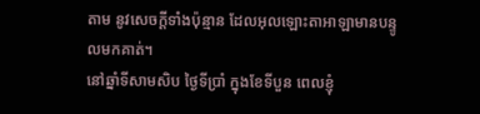តាម នូវសេចក្ដីទាំងប៉ុន្មាន ដែលអុលឡោះតាអាឡាមានបន្ទូលមកគាត់។
នៅឆ្នាំទីសាមសិប ថ្ងៃទីប្រាំ ក្នុងខែទីបួន ពេលខ្ញុំ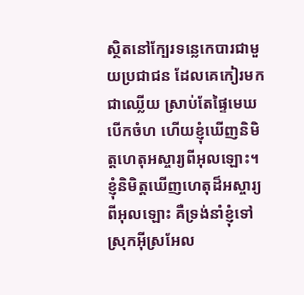ស្ថិតនៅក្បែរទន្លេកេបារជាមួយប្រជាជន ដែលគេកៀរមកជាឈ្លើយ ស្រាប់តែផ្ទៃមេឃបើកចំហ ហើយខ្ញុំឃើញនិមិត្តហេតុអស្ចារ្យពីអុលឡោះ។
ខ្ញុំនិមិត្តឃើញហេតុដ៏អស្ចារ្យពីអុលឡោះ គឺទ្រង់នាំខ្ញុំទៅស្រុកអ៊ីស្រអែល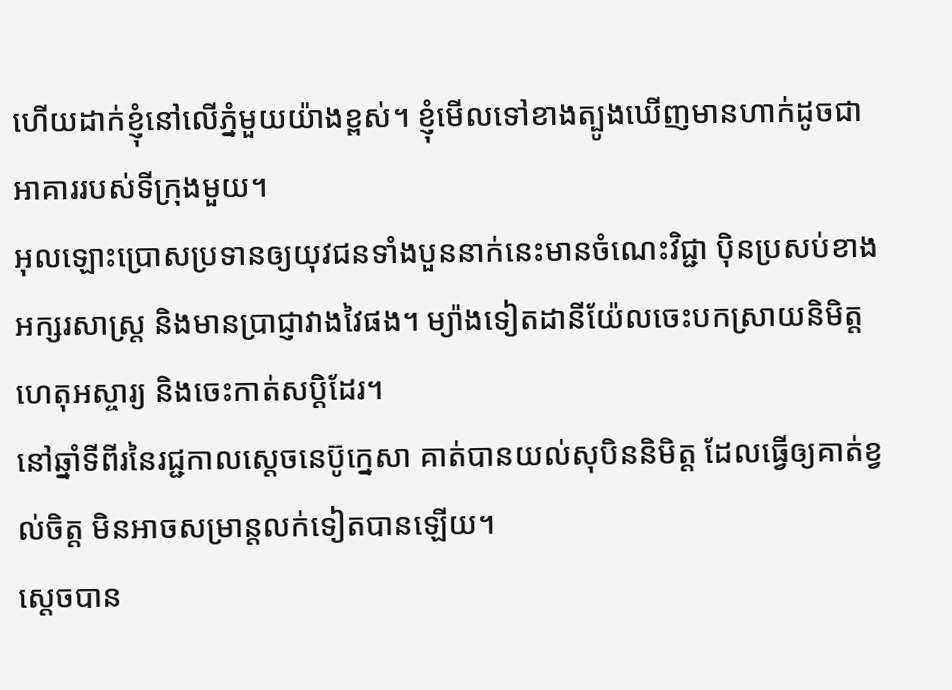ហើយដាក់ខ្ញុំនៅលើភ្នំមួយយ៉ាងខ្ពស់។ ខ្ញុំមើលទៅខាងត្បូងឃើញមានហាក់ដូចជាអាគាររបស់ទីក្រុងមួយ។
អុលឡោះប្រោសប្រទានឲ្យយុវជនទាំងបួននាក់នេះមានចំណេះវិជ្ជា ប៉ិនប្រសប់ខាងអក្សរសាស្ត្រ និងមានប្រាជ្ញាវាងវៃផង។ ម្យ៉ាងទៀតដានីយ៉ែលចេះបកស្រាយនិមិត្តហេតុអស្ចារ្យ និងចេះកាត់សប្ដិដែរ។
នៅឆ្នាំទីពីរនៃរជ្ជកាលស្តេចនេប៊ូក្នេសា គាត់បានយល់សុបិននិមិត្ត ដែលធ្វើឲ្យគាត់ខ្វល់ចិត្ត មិនអាចសម្រាន្តលក់ទៀតបានឡើយ។
ស្តេចបាន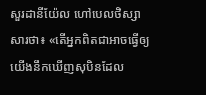សួរដានីយ៉ែល ហៅបេលថិស្សាសារថា៖ «តើអ្នកពិតជាអាចធ្វើឲ្យយើងនឹកឃើញសុបិនដែល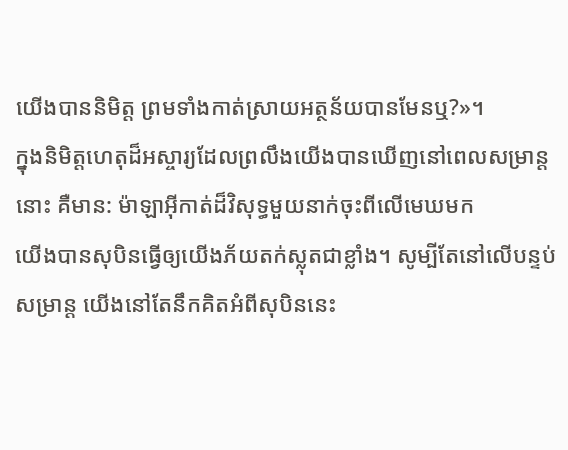យើងបាននិមិត្ត ព្រមទាំងកាត់ស្រាយអត្ថន័យបានមែនឬ?»។
ក្នុងនិមិត្តហេតុដ៏អស្ចារ្យដែលព្រលឹងយើងបានឃើញនៅពេលសម្រាន្តនោះ គឺមាន: ម៉ាឡាអ៊ីកាត់ដ៏វិសុទ្ធមួយនាក់ចុះពីលើមេឃមក
យើងបានសុបិនធ្វើឲ្យយើងភ័យតក់ស្លុតជាខ្លាំង។ សូម្បីតែនៅលើបន្ទប់សម្រាន្ត យើងនៅតែនឹកគិតអំពីសុបិននេះ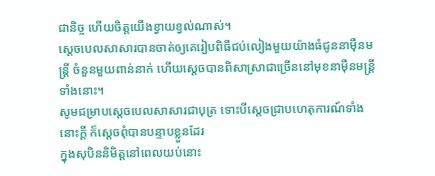ជានិច្ច ហើយចិត្តយើងខ្វាយខ្វល់ណាស់។
ស្តេចបេលសាសារបានចាត់ឲ្យគេរៀបពិធីជប់លៀងមួយយ៉ាងធំជូននាម៉ឺនមន្ត្រី ចំនួនមួយពាន់នាក់ ហើយស្តេចបានពិសាស្រាជាច្រើននៅមុខនាម៉ឺនមន្ត្រីទាំងនោះ។
សូមជម្រាបស្តេចបេលសាសារជាបុត្រ ទោះបីស្តេចជ្រាបហេតុការណ៍ទាំងនោះក្ដី ក៏ស្តេចពុំបានបន្ទាបខ្លួនដែរ
ក្នុងសុបិននិមិត្តនៅពេលយប់នោះ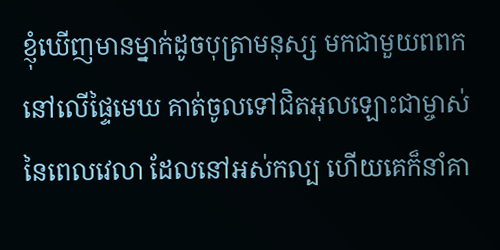ខ្ញុំឃើញមានម្នាក់ដូចបុត្រាមនុស្ស មកជាមួយពពកនៅលើផ្ទៃមេឃ គាត់ចូលទៅជិតអុលឡោះជាម្ចាស់នៃពេលវេលា ដែលនៅអស់កល្ប ហើយគេក៏នាំគា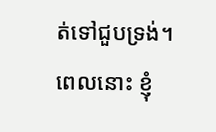ត់ទៅជួបទ្រង់។
ពេលនោះ ខ្ញុំ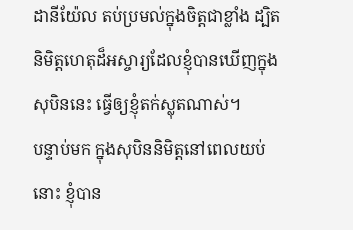ដានីយ៉ែល តប់ប្រមល់ក្នុងចិត្តជាខ្លាំង ដ្បិតនិមិត្តហេតុដ៏អស្ចារ្យដែលខ្ញុំបានឃើញក្នុងសុបិននេះ ធ្វើឲ្យខ្ញុំតក់ស្លុតណាស់។
បន្ទាប់មក ក្នុងសុបិននិមិត្តនៅពេលយប់នោះ ខ្ញុំបាន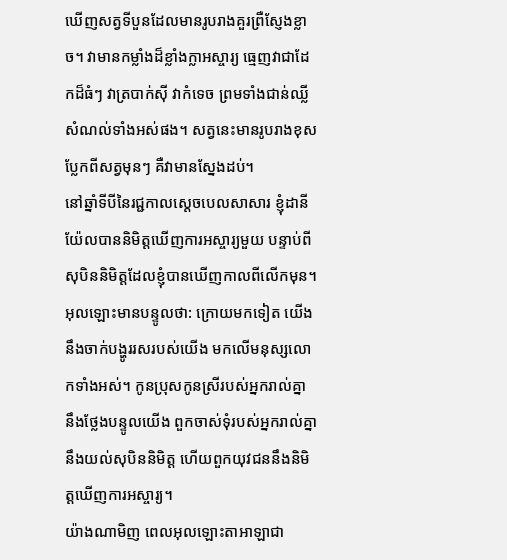ឃើញសត្វទីបួនដែលមានរូបរាងគួរព្រឺស្ញែងខ្លាច។ វាមានកម្លាំងដ៏ខ្លាំងក្លាអស្ចារ្យ ធ្មេញវាជាដែកដ៏ធំៗ វាត្របាក់ស៊ី វាកំទេច ព្រមទាំងជាន់ឈ្លីសំណល់ទាំងអស់ផង។ សត្វនេះមានរូបរាងខុសប្លែកពីសត្វមុនៗ គឺវាមានស្នែងដប់។
នៅឆ្នាំទីបីនៃរជ្ជកាលស្តេចបេលសាសារ ខ្ញុំដានីយ៉ែលបាននិមិត្តឃើញការអស្ចារ្យមួយ បន្ទាប់ពីសុបិននិមិត្តដែលខ្ញុំបានឃើញកាលពីលើកមុន។
អុលឡោះមានបន្ទូលថា: ក្រោយមកទៀត យើងនឹងចាក់បង្ហូររសរបស់យើង មកលើមនុស្សលោកទាំងអស់។ កូនប្រុសកូនស្រីរបស់អ្នករាល់គ្នា នឹងថ្លែងបន្ទូលយើង ពួកចាស់ទុំរបស់អ្នករាល់គ្នានឹងយល់សុបិននិមិត្ត ហើយពួកយុវជននឹងនិមិត្តឃើញការអស្ចារ្យ។
យ៉ាងណាមិញ ពេលអុលឡោះតាអាឡាជា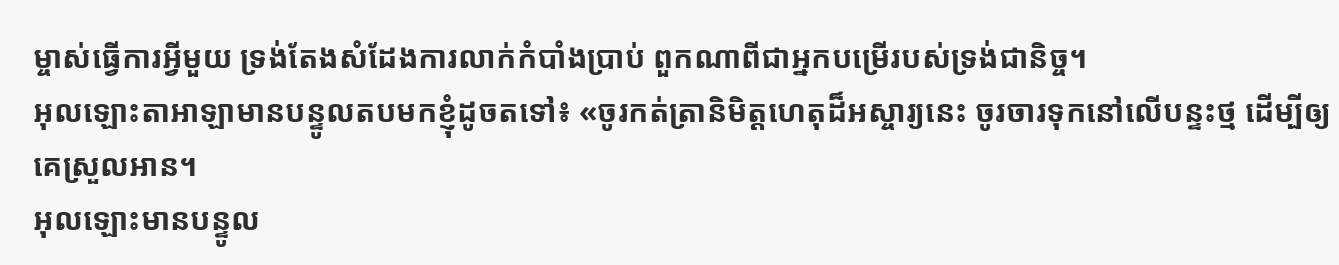ម្ចាស់ធ្វើការអ្វីមួយ ទ្រង់តែងសំដែងការលាក់កំបាំងប្រាប់ ពួកណាពីជាអ្នកបម្រើរបស់ទ្រង់ជានិច្ច។
អុលឡោះតាអាឡាមានបន្ទូលតបមកខ្ញុំដូចតទៅ៖ «ចូរកត់ត្រានិមិត្តហេតុដ៏អស្ចារ្យនេះ ចូរចារទុកនៅលើបន្ទះថ្ម ដើម្បីឲ្យគេស្រួលអាន។
អុលឡោះមានបន្ទូល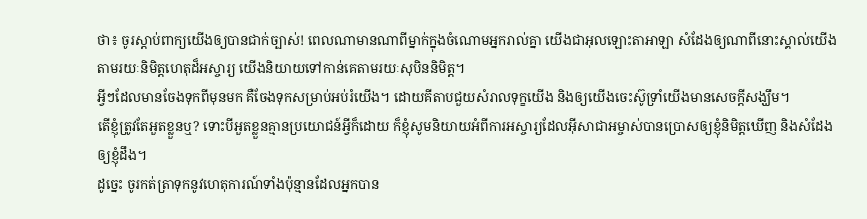ថា៖ ចូរស្តាប់ពាក្យយើងឲ្យបានជាក់ច្បាស់! ពេលណាមានណាពីម្នាក់ក្នុងចំណោមអ្នករាល់គ្នា យើងជាអុលឡោះតាអាឡា សំដែងឲ្យណាពីនោះស្គាល់យើង តាមរយៈនិមិត្តហេតុដ៏អស្ចារ្យ យើងនិយាយទៅកាន់គេតាមរយៈសុបិននិមិត្ត។
អ្វីៗដែលមានចែងទុកពីមុនមក គឺចែងទុកសម្រាប់អប់រំយើង។ ដោយគីតាបជួយសំរាលទុក្ខយើង និងឲ្យយើងចេះស៊ូទ្រាំយើងមានសេចក្ដីសង្ឃឹម។
តើខ្ញុំត្រូវតែអួតខ្លួនឬ? ទោះបីអួតខ្លួនគ្មានប្រយោជន៍អ្វីក៏ដោយ ក៏ខ្ញុំសូមនិយាយអំពីការអស្ចារ្យដែលអ៊ីសាជាអម្ចាស់បានប្រោសឲ្យខ្ញុំនិមិត្ដឃើញ និងសំដែងឲ្យខ្ញុំដឹង។
ដូច្នេះ ចូរកត់ត្រាទុកនូវហេតុការណ៍ទាំងប៉ុន្មានដែលអ្នកបាន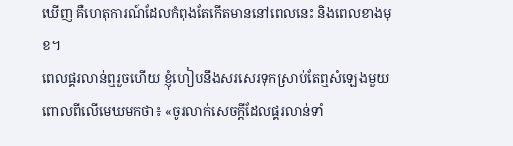ឃើញ គឺហេតុការណ៍ដែលកំពុងតែកើតមាននៅពេលនេះ និងពេលខាងមុខ។
ពេលផ្គរលាន់ឮរួចហើយ ខ្ញុំហៀបនឹងសរសេរទុកស្រាប់តែឮសំឡេងមួយ ពោលពីលើមេឃមកថា៖ «ចូរលាក់សេចក្ដីដែលផ្គរលាន់ទាំ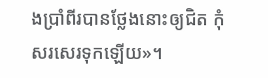ងប្រាំពីរបានថ្លែងនោះឲ្យជិត កុំសរសេរទុកឡើយ»។